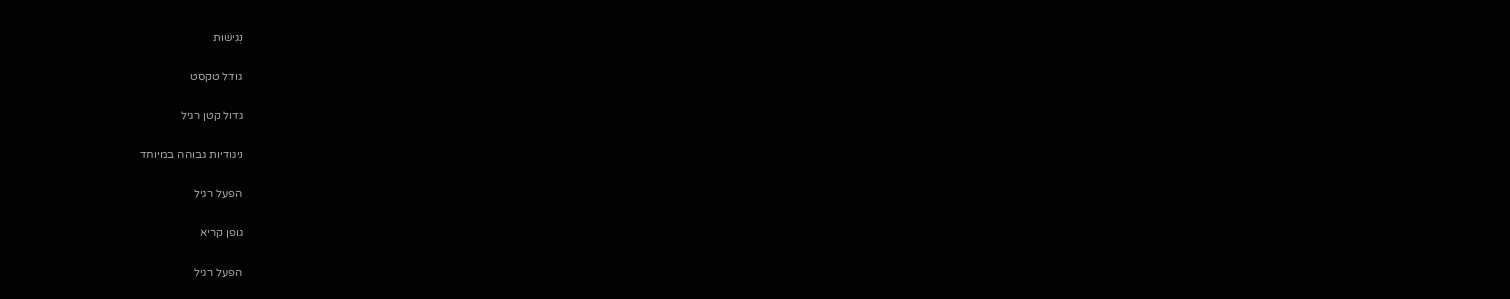נְגִישׁוּת

גודל טקסט

גדול קטן רגיל

ניגודיות גבוהה במיוחד

הפעל רגיל

גופן קריא

הפעל רגיל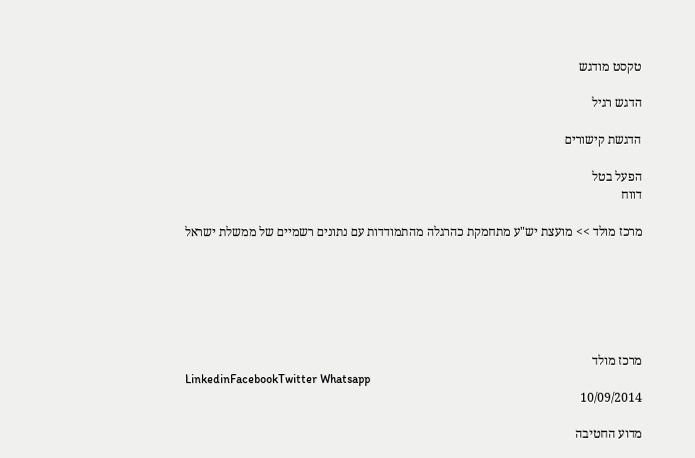טקסט מודגש

הדגש רגיל

הדגשת קישורים

הפעל בטל
דווח

מרכז מולד >> מועצת יש"ע מתחמקת כהרגלה מהתמודדות עם נתונים רשמיים של ממשלת ישראל






מרכז מולד
LinkedinFacebookTwitter Whatsapp
10/09/2014

מדוע החטיבה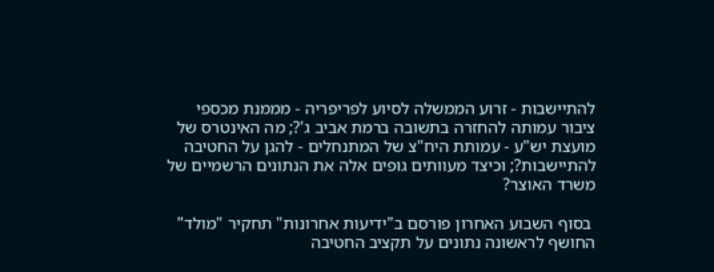להתיישבות - זרוע הממשלה לסיוע לפריפריה - מממנת מכספי ציבור עמותה להחזרה בתשובה ברמת אביב ג'?; מה האינטרס של מועצת יש"ע - עמותת היח"צ של המתנחלים - להגן על החטיבה להתיישבות?; וכיצד מעוותים גופים אלה את הנתונים הרשמיים של משרד האוצר?

 בסוף השבוע האחרון פורסם ב"ידיעות אחרונות" תחקיר "מולד" החושף לראשונה נתונים על תקציב החטיבה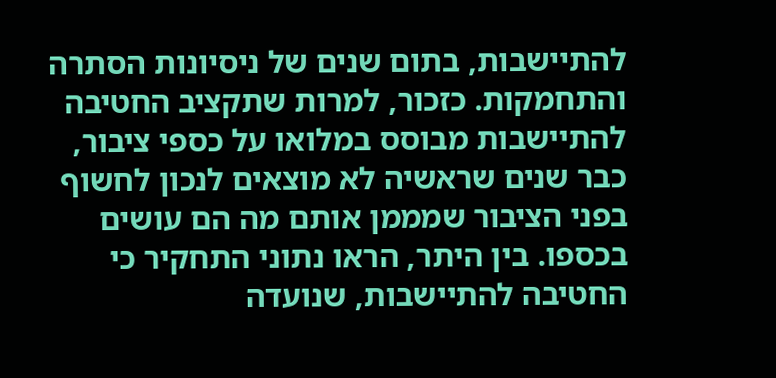להתיישבות, בתום שנים של ניסיונות הסתרה והתחמקות. כזכור, למרות שתקציב החטיבה להתיישבות מבוסס במלואו על כספי ציבור, כבר שנים שראשיה לא מוצאים לנכון לחשוף בפני הציבור שמממן אותם מה הם עושים בכספו. בין היתר, הראו נתוני התחקיר כי החטיבה להתיישבות, שנועדה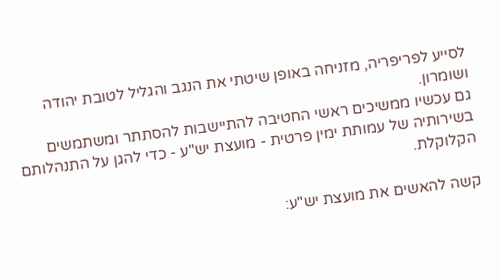לסייע לפריפריה, מזניחה באופן שיטתי את הנגב והגליל לטובת יהודה ושומרון.
גם עכשיו ממשיכים ראשי החטיבה להתיישבות להסתתר ומשתמשים בשירותיה של עמותת ימין פרטית - מועצת יש"ע - כדי להגן על התנהלותם הקלוקלת.

קשה להאשים את מועצת יש"ע: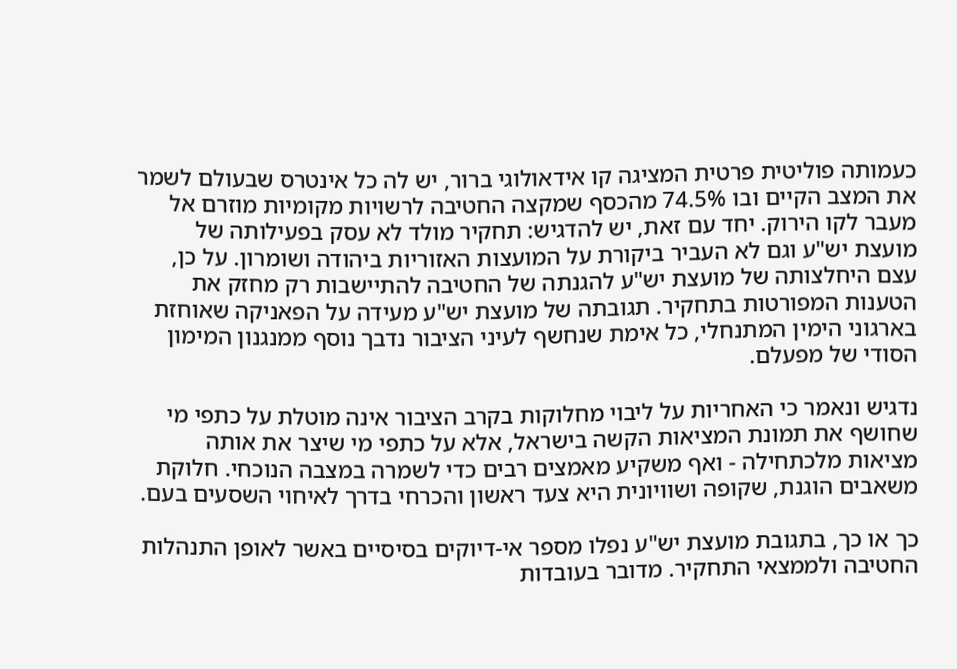כעמותה פוליטית פרטית המציגה קו אידאולוגי ברור, יש לה כל אינטרס שבעולם לשמר את המצב הקיים ובו 74.5% מהכסף שמקצה החטיבה לרשויות מקומיות מוזרם אל מעבר לקו הירוק. יחד עם זאת, יש להדגיש: תחקיר מולד לא עסק בפעילותה של מועצת יש"ע וגם לא העביר ביקורת על המועצות האזוריות ביהודה ושומרון. על כן, עצם היחלצותה של מועצת יש"ע להגנתה של החטיבה להתיישבות רק מחזק את הטענות המפורטות בתחקיר. תגובתה של מועצת יש"ע מעידה על הפאניקה שאוחזת בארגוני הימין המתנחלי, כל אימת שנחשף לעיני הציבור נדבך נוסף ממנגנון המימון הסודי של מפעלם.

נדגיש ונאמר כי האחריות על ליבוי מחלוקות בקרב הציבור אינה מוטלת על כתפי מי שחושף את תמונת המציאות הקשה בישראל, אלא על כתפי מי שיצר את אותה מציאות מלכתחילה - ואף משקיע מאמצים רבים כדי לשמרה במצבה הנוכחי. חלוקת משאבים הוגנת, שקופה ושוויונית היא צעד ראשון והכרחי בדרך לאיחוי השסעים בעם.

כך או כך, בתגובת מועצת יש"ע נפלו מספר אי-דיוקים בסיסיים באשר לאופן התנהלות החטיבה ולממצאי התחקיר. מדובר בעובדות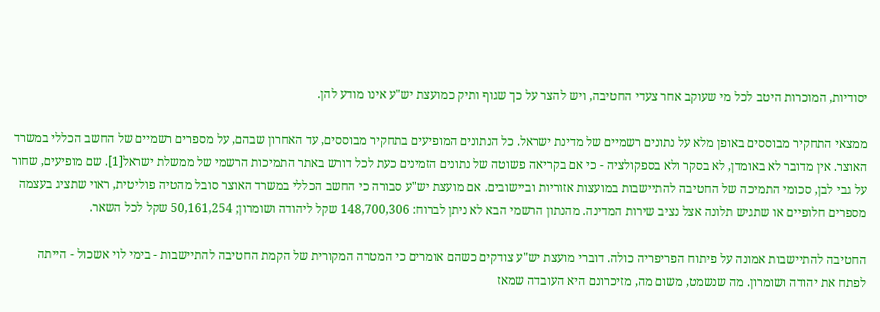יסודיות, המוכרות היטב לכל מי שעוקב אחר צעדי החטיבה, ויש להצר על כך שגוף ותיק כמועצת יש"ע אינו מודע להן.

ממצאי התחקיר מבוססים באופן מלא על נתונים רשמיים של מדינת ישראל. כל הנתונים המופיעים בתחקיר מבוססים, עד האחרון שבהם, על מספרים רשמיים של החשב הכללי במשרד האוצר. אין מדובר לא באומדן, לא בסקר ולא בספקולציה - כי אם בקריאה פשוטה של נתונים הזמינים כעת לכל דורש באתר התמיכות הרשמי של ממשלת ישראל[1]. שם מופיעים, שחור על גבי לבן, סכומי התמיכה של החטיבה להתיישבות במועצות אזוריות וביישובים. אם מועצת יש"ע סבורה כי החשב הכללי במשרד האוצר סובל מהטיה פוליטית, ראוי שתציג בעצמה מספרים חלופיים או שתגיש תלונה אצל נציב שירות המדינה. מהנתון הרשמי הבא לא ניתן לברוח: 148,700,306 שקל ליהודה ושומרון; 50,161,254 שקל לכל השאר.

החטיבה להתיישבות אמונה על פיתוח הפריפריה כולה. דוברי מועצת יש"ע צודקים כשהם אומרים כי המטרה המקורית של הקמת החטיבה להתיישבות - בימי לוי אשכול - הייתה לפתח את יהודה ושומרון. מה שנשמט, משום מה, מזיכרונם היא העובדה שמאז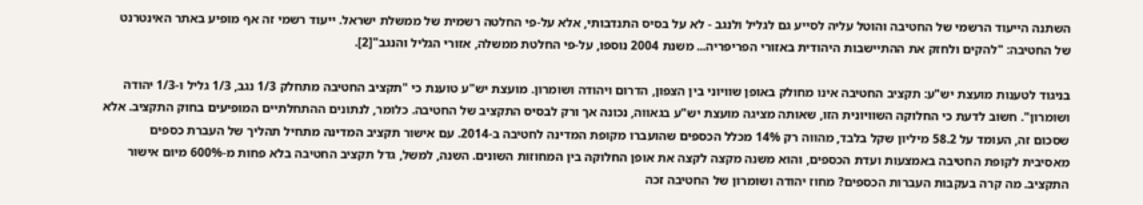השתנה הייעוד הרשמי של החטיבה והוטל עליה לסייע גם לגליל ולנגב - לא על בסיס התנדבותי, אלא על-פי החלטה רשמית של ממשלת ישראל. ייעוד רשמי זה אף מופיע באתר האינטרנט של החטיבה: "להקים ולחזק את ההתיישבות היהודית באזורי הפריפריה... משנת 2004 נוספו, על-פי החלטת ממשלה, אזורי הגליל והנגב"[2].

בניגוד לטענות מועצת יש"ע: תקציב החטיבה אינו מחולק באופן שוויוני בין הצפון, הדרום ויהודה ושומרון. מועצת יש"ע טוענת כי "תקציב החטיבה מתחלק 1/3 נגב, 1/3 גליל ו-1/3 יהודה ושומרון". חשוב לדעת כי החלוקה השוויונית הזו, שאותה מציגה מועצת יש"ע בגאווה, נכונה אך ורק לבסיס התקציב של החטיבה. כלומר, לנתונים ההתחלתיים המופיעים בחוק התקציב. אלא שסכום זה, העומד על 58.2 מיליון שקל בלבד, מהווה רק 14% מכלל הכספים שהועברו מקופת המדינה לחטיבה ב-2014. עם אישור תקציב המדינה מתחיל תהליך של העברת כספים מאסיבית לקופת החטיבה באמצעות ועדת הכספים, והוא משנה מקצה לקצה את אופן החלוקה בין המחוזות השונים. השנה, למשל, גדל תקציב החטיבה בלא פחות מ-600% מיום אישור התקציב. מה קרה בעקבות העברות הכספים? מחוז יהודה ושומרון של החטיבה זכה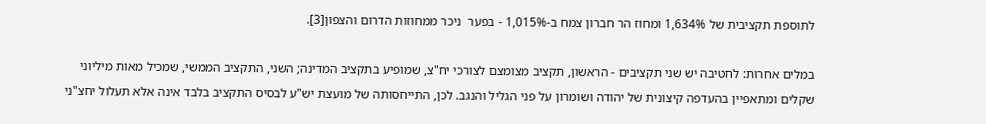לתוספת תקציבית של 1,634% ומחוז הר חברון צמח ב-1,015% - בפער  ניכר ממחוזות הדרום והצפון[3].

במלים אחרות: לחטיבה יש שני תקציבים - הראשון, תקציב מצומצם לצורכי יח"צ, שמופיע בתקציב המדינה; השני, התקציב הממשי, שמכיל מאות מיליוני שקלים ומתאפיין בהעדפה קיצונית של יהודה ושומרון על פני הגליל והנגב. לכן, התייחסותה של מועצת יש"ע לבסיס התקציב בלבד אינה אלא תעלול יחצ"ני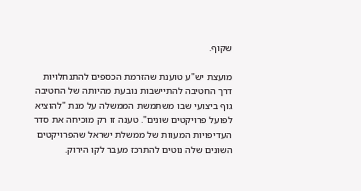שקוף.

מועצת יש"ע טוענת שהזרמת הכספים להתנחלויות דרך החטיבה להתיישבות נובעת מהיותה של החטיבה גוף ביצועי שבו משתמשת הממשלה על מנת "להוציא לפועל פרויקטים שונים". טענה זו רק מוכיחה את סדר העדיפויות המעוות של ממשלת ישראל שהפרויקטים השונים שלה נוטים להתרכז מעבר לקו הירוק.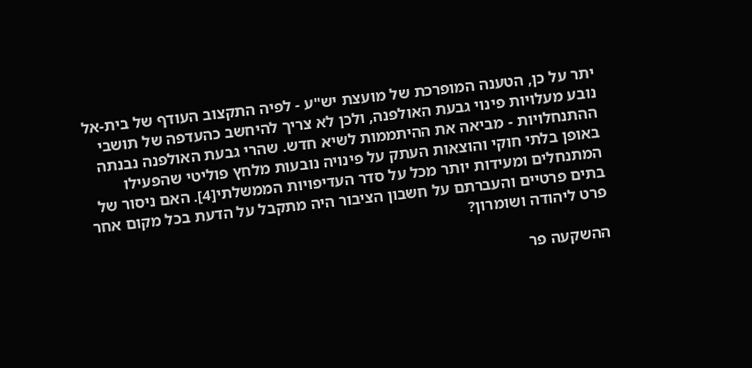יתר על כן, הטענה המופרכת של מועצת יש"ע - לפיה התקצוב העודף של בית-אל נובע מעלויות פינוי גבעת האולפנה, ולכן לא צריך להיחשב כהעדפה של תושבי ההתנחלויות - מביאה את ההיתממות לשיא חדש. שהרי גבעת האולפנה נבנתה באופן בלתי חוקי והוצאות העתק על פינויה נובעות מלחץ פוליטי שהפעילו המתנחלים ומעידות יותר מכל על סדר העדיפויות הממשלתי[4]. האם ניסור של בתים פרטיים והעברתם על חשבון הציבור היה מתקבל על הדעת בכל מקום אחר פרט ליהודה ושומרון?

ההשקעה פר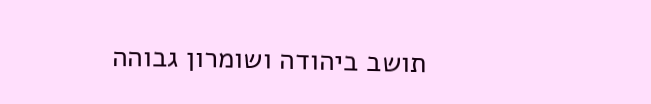תושב ביהודה ושומרון גבוהה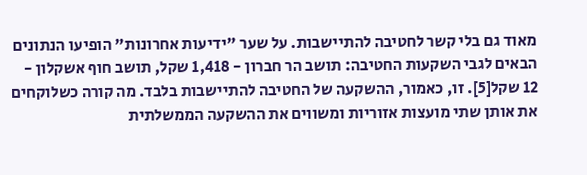מאוד גם בלי קשר לחטיבה להתיישבות. על שער "ידיעות אחרונות" הופיעו הנתונים הבאים לגבי השקעות החטיבה: תושב הר חברון - 1,418 שקל, תושב חוף אשקלון - 12 שקל[5]. זו, כאמור, ההשקעה של החטיבה להתיישבות בלבד. מה קורה כשלוקחים את אותן שתי מועצות אזוריות ומשווים את ההשקעה הממשלתית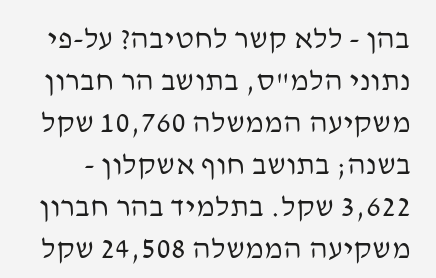בהן - ללא קשר לחטיבה? על-פי נתוני הלמ"ס, בתושב הר חברון משקיעה הממשלה 10,760 שקל בשנה; בתושב חוף אשקלון - 3,622 שקל. בתלמיד בהר חברון משקיעה הממשלה 24,508 שקל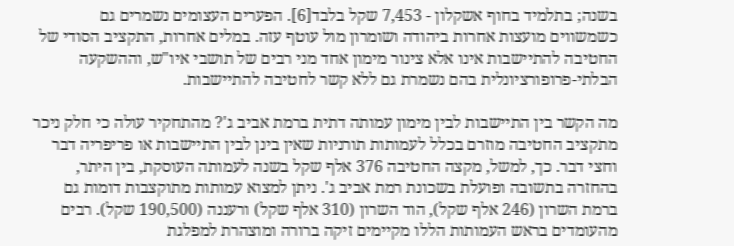בשנה; בתלמיד בחוף אשקלון - 7,453 שקל בלבד[6]. הפערים העצומים נשמרים גם כשמשווים מועצות אחרות ביהודה ושומרון מול עוטף עזה. במלים אחרות, התקציב הסודי של החטיבה להתיישבות אינו אלא צינור מימון אחד מני רבים של תושבי איו"ש, וההשקעה הבלתי-פרופורציונלית בהם נשמרת גם ללא קשר לחטיבה להתיישבות.

מה הקשר בין התיישבות לבין מימון עמותה דתית ברמת אביב ג'? מהתחקיר עולה כי חלק ניכר מתקציב החטיבה מוזרם בכלל לעמותות תורניות שאין בינן לבין התיישבות או פריפריה דבר וחצי דבר. כך, למשל, מקצה החטיבה 376 אלף שקל בשנה לעמותה העוסקת, בין היתר, בהחזרה בתשובה ופועלת בשכונת רמת אביב ג'. ניתן למצוא עמותות מתוקצבות דומות גם ברמת השרון (246 אלף שקל), הוד השרון (310 אלף שקל) ורעננה (190,500 שקל). רבים מהעומדים בראש העמותות הללו מקיימים זיקה ברורה ומוצהרת למפלגת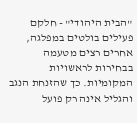"הבית היהודי" - חלקם פעילים בולטים במפלגה, אחרים רצים מטעמה בבחירות לראשויות המקומיות. כך שהזנחת הנגב והגליל אינה רק פועל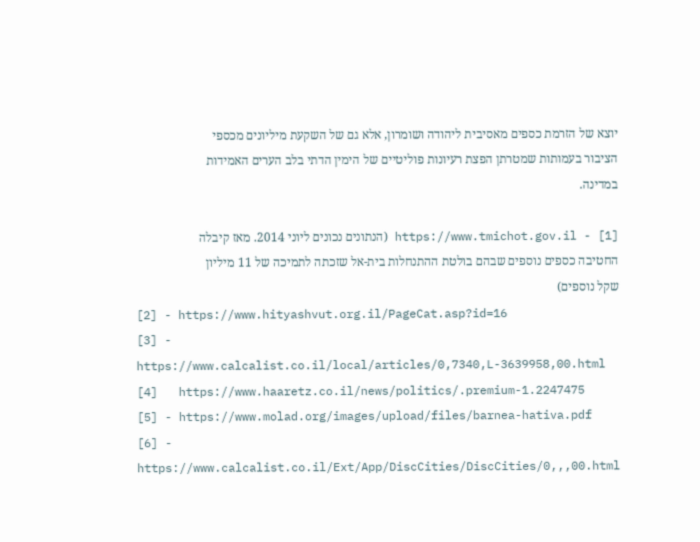יוצא של הזרמת כספים מאסיבית ליהודה ושומרון, אלא גם של השקעת מיליונים מכספי הציבור בעמותות שמטרתן הפצת רעיונות פוליטיים של הימין הדתי בלב הערים האמידות במדינה.

[1] - https://www.tmichot.gov.il (הנתונים נכונים ליוני 2014. מאז קיבלה החטיבה כספים נוספים שבהם בולטת ההתנחלות בית-אל שזכתה לתמיכה של 11 מיליון שקל נוספים)
[2] - https://www.hityashvut.org.il/PageCat.asp?id=16
[3] - https://www.calcalist.co.il/local/articles/0,7340,L-3639958,00.html
[4]   https://www.haaretz.co.il/news/politics/.premium-1.2247475
[5] - https://www.molad.org/images/upload/files/barnea-hativa.pdf
[6] - https://www.calcalist.co.il/Ext/App/DiscCities/DiscCities/0,,,00.html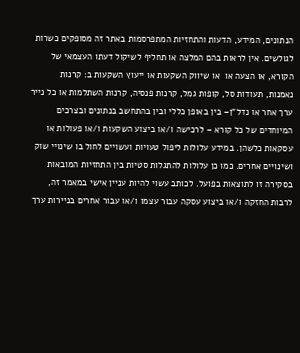הנתונים, המידע, הדעות והתחזיות המתפרסמות באתר זה מסופקים כשרות לגולשים. אין לראות בהם המלצה או תחליף לשיקול דעתו העצמאי של הקורא, או הצעה או  או שיווק השקעות או ייעוץ השקעות ב: קרנות נאמנות, תעודות סל, קופות גמל, קרנות פנסיה, קרנות השתלמות או כל נייר ערך אחר או נדל"ן– בין באופן כללי ובין בהתחשב בנתונים ובצרכים המיוחדים של כל קורא – לרכישה ו/או ביצוע השקעות ו/או פעולות או עסקאות כלשהן. במידע עלולות ליפול טעויות ועשויים לחול בו שינויי שוק ושינויים אחרים. כמו כן עלולות להתגלות סטיות בין התחזיות המובאות בסקירה זו לתוצאות בפועל. לכותב עשוי להיות עניין אישי במאמר זה, לרבות החזקה ו/או ביצוע עסקה עבור עצמו ו/או עבור אחרים בניירות ערך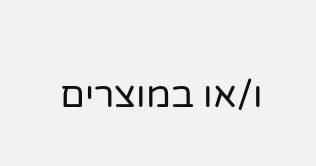ו/או במוצרים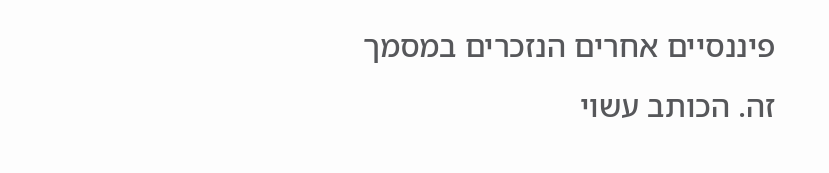פיננסיים אחרים הנזכרים במסמך זה. הכותב עשוי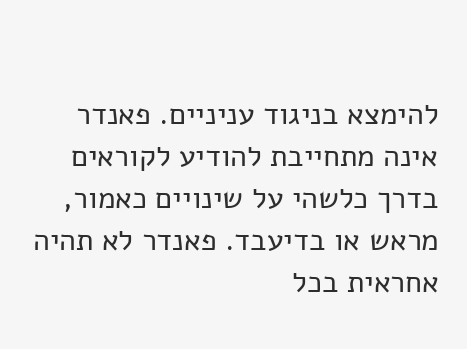להימצא בניגוד עניניים. פאנדר אינה מתחייבת להודיע לקוראים בדרך כלשהי על שינויים כאמור, מראש או בדיעבד. פאנדר לא תהיה אחראית בכל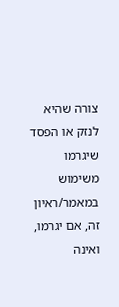צורה שהיא לנזק או הפסד שיגרמו משימוש במאמר/ראיון זה, אם יגרמו, ואינה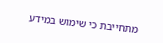מתחייבת כי שימוש במידע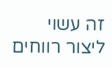זה עשוי ליצור רווחים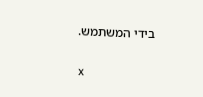בידי המשתמש.

x